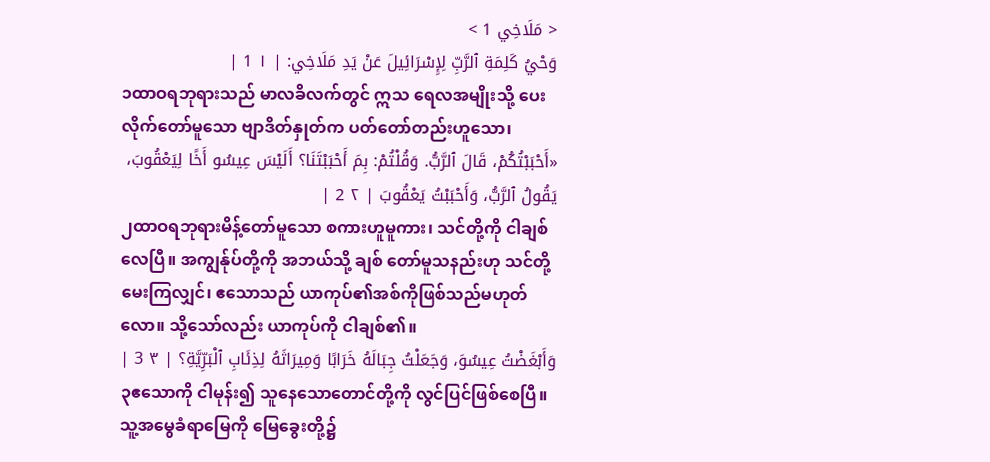< مَلَاخِي 1 >
وَحْيُ كَلِمَةِ ٱلرَّبِّ لِإِسْرَائِيلَ عَنْ يَدِ مَلَاخِي: | ١ 1 |
၁ထာဝရဘုရားသည် မာလခိလက်တွင် ဣသ ရေလအမျိုးသို့ ပေးလိုက်တော်မူသော ဗျာဒိတ်နှုတ်က ပတ်တော်တည်းဟူသော၊
«أَحْبَبْتُكُمْ، قَالَ ٱلرَّبُّ. وَقُلْتُمْ: بِمَ أَحْبَبْتَنَا؟ أَلَيْسَ عِيسُو أَخًا لِيَعْقُوبَ، يَقُولُ ٱلرَّبُّ، وَأَحْبَبْتُ يَعْقُوبَ | ٢ 2 |
၂ထာဝရဘုရားမိန့်တော်မူသော စကားဟူမူကား၊ သင်တို့ကို ငါချစ်လေပြီ။ အကျွန်ုပ်တို့ကို အဘယ်သို့ ချစ် တော်မူသနည်းဟု သင်တို့မေးကြလျှင်၊ ဧသောသည် ယာကုပ်၏အစ်ကိုဖြစ်သည်မဟုတ်လော။ သို့သော်လည်း ယာကုပ်ကို ငါချစ်၏။
وَأَبْغَضْتُ عِيسُوَ، وَجَعَلْتُ جِبَالَهُ خَرَابًا وَمِيرَاثَهُ لِذِئَابِ ٱلْبَرِّيَّةِ؟ | ٣ 3 |
၃ဧသောကို ငါမုန်း၍ သူနေသောတောင်တို့ကို လွင်ပြင်ဖြစ်စေပြီ။ သူ့အမွေခံရာမြေကို မြေခွေးတို့၌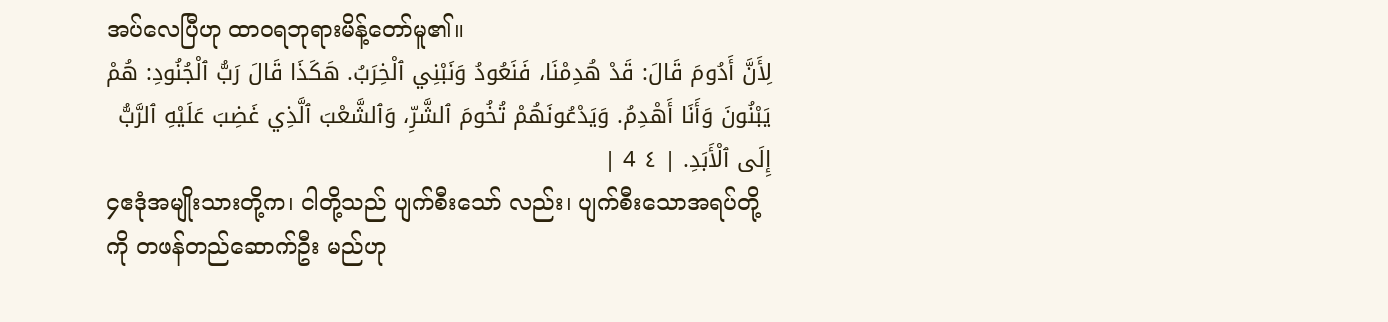အပ်လေပြီဟု ထာဝရဘုရားမိန့်တော်မူ၏။
لِأَنَّ أَدُومَ قَالَ: قَدْ هُدِمْنَا، فَنَعُودُ وَنَبْنِي ٱلْخِرَبُ. هَكَذَا قَالَ رَبُّ ٱلْجُنُودِ: هُمْ يَبْنُونَ وَأَنَا أَهْدِمُ. وَيَدْعُونَهُمْ تُخُومَ ٱلشَّرِّ، وَٱلشَّعْبَ ٱلَّذِي غَضِبَ عَلَيْهِ ٱلرَّبُّ إِلَى ٱلْأَبَدِ. | ٤ 4 |
၄ဧဒုံအမျိုးသားတို့က၊ ငါတို့သည် ပျက်စီးသော် လည်း၊ ပျက်စီးသောအရပ်တို့ကို တဖန်တည်ဆောက်ဦး မည်ဟု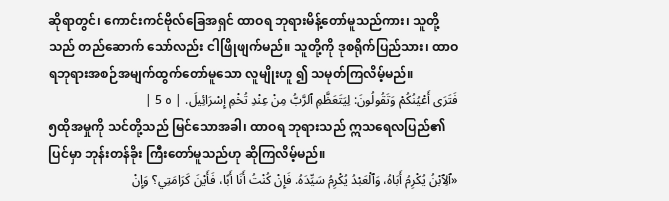ဆိုရာတွင်၊ ကောင်းကင်ဗိုလ်ခြေအရှင် ထာဝရ ဘုရားမိန့်တော်မူသည်ကား၊ သူတို့သည် တည်ဆောက် သော်လည်း ငါဖြိုဖျက်မည်။ သူတို့ကို ဒုစရိုက်ပြည်သား၊ ထာဝရဘုရားအစဉ်အမျက်ထွက်တော်မူသော လူမျိုးဟူ ၍ သမုတ်ကြလိမ့်မည်။
فَتَرَى أَعْيُنُكُمْ وَتَقُولُونَ: لِيَتَعَظَّمِ ٱلرَّبُّ مِنْ عِنْدِ تُخْمِ إِسْرَائِيلَ. | ٥ 5 |
၅ထိုအမှုကို သင်တို့သည် မြင်သောအခါ၊ ထာဝရ ဘုရားသည် ဣသရေလပြည်၏ပြင်မှာ ဘုန်းတန်ခိုး ကြီးတော်မူသည်ဟု ဆိုကြလိမ့်မည်။
«ٱلِٱبْنُ يُكْرِمُ أَبَاهُ، وَٱلْعَبْدُ يُكْرِمُ سَيِّدَهُ. فَإِنْ كُنْتُ أَنَا أَبًا، فَأَيْنَ كَرَامَتِي؟ وَإِنْ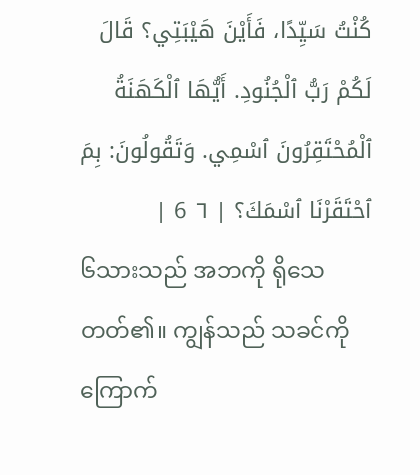كُنْتُ سَيِّدًا، فَأَيْنَ هَيْبَتِي؟ قَالَ لَكُمْ رَبُّ ٱلْجُنُودِ. أَيُّهَا ٱلْكَهَنَةُ ٱلْمُحْتَقِرُونَ ٱسْمِي. وَتَقُولُونَ: بِمَ ٱحْتَقَرْنَا ٱسْمَكَ؟ | ٦ 6 |
၆သားသည် အဘကို ရိုသေတတ်၏။ ကျွန်သည် သခင်ကို ကြောက်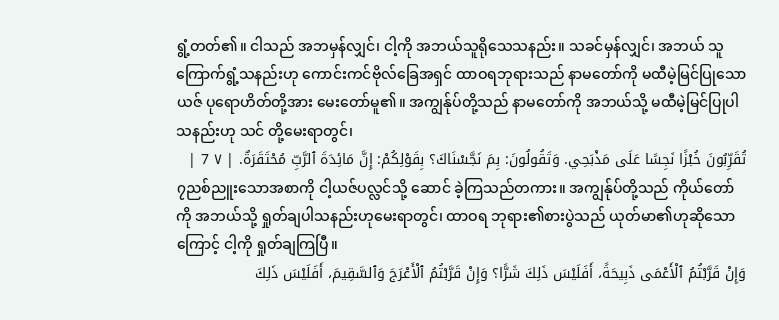ရွံ့တတ်၏။ ငါသည် အဘမှန်လျှင်၊ ငါ့ကို အဘယ်သူရိုသေသနည်း။ သခင်မှန်လျှင်၊ အဘယ် သူ ကြောက်ရွံ့သနည်းဟု ကောင်းကင်ဗိုလ်ခြေအရှင် ထာဝရဘုရားသည် နာမတော်ကို မထီမဲ့မြင်ပြုသော ယဇ် ပုရောဟိတ်တို့အား မေးတော်မူ၏။ အကျွန်ုပ်တို့သည် နာမတော်ကို အဘယ်သို့ မထီမဲ့မြင်ပြုပါသနည်းဟု သင် တို့မေးရာတွင်၊
تُقَرِّبُونَ خُبْزًا نَجِسًا عَلَى مَذْبَحِي. وَتَقُولُونَ: بِمَ نَجَّسْنَاكَ؟ بِقَوْلِكُمْ: إِنَّ مَائِدَةَ ٱلرَّبِّ مُحْتَقَرَةٌ. | ٧ 7 |
၇ညစ်ညူးသောအစာကို ငါ့ယဇ်ပလ္လင်သို့ ဆောင် ခဲ့ကြသည်တကား။ အကျွန်ုပ်တို့သည် ကိုယ်တော်ကို အဘယ်သို့ ရှုတ်ချပါသနည်းဟုမေးရာတွင်၊ ထာဝရ ဘုရား၏စားပွဲသည် ယုတ်မာ၏ဟုဆိုသောကြောင့် ငါ့ကို ရှုတ်ချကြပြီ။
وَإِنْ قَرَّبْتُمُ ٱلْأَعْمَى ذَبِيحَةً، أَفَلَيْسَ ذَلِكَ شَرًّا؟ وَإِنْ قَرَّبْتُمُ ٱلْأَعْرَجَ وَٱلسَّقِيمَ، أَفَلَيْسَ ذَلِكَ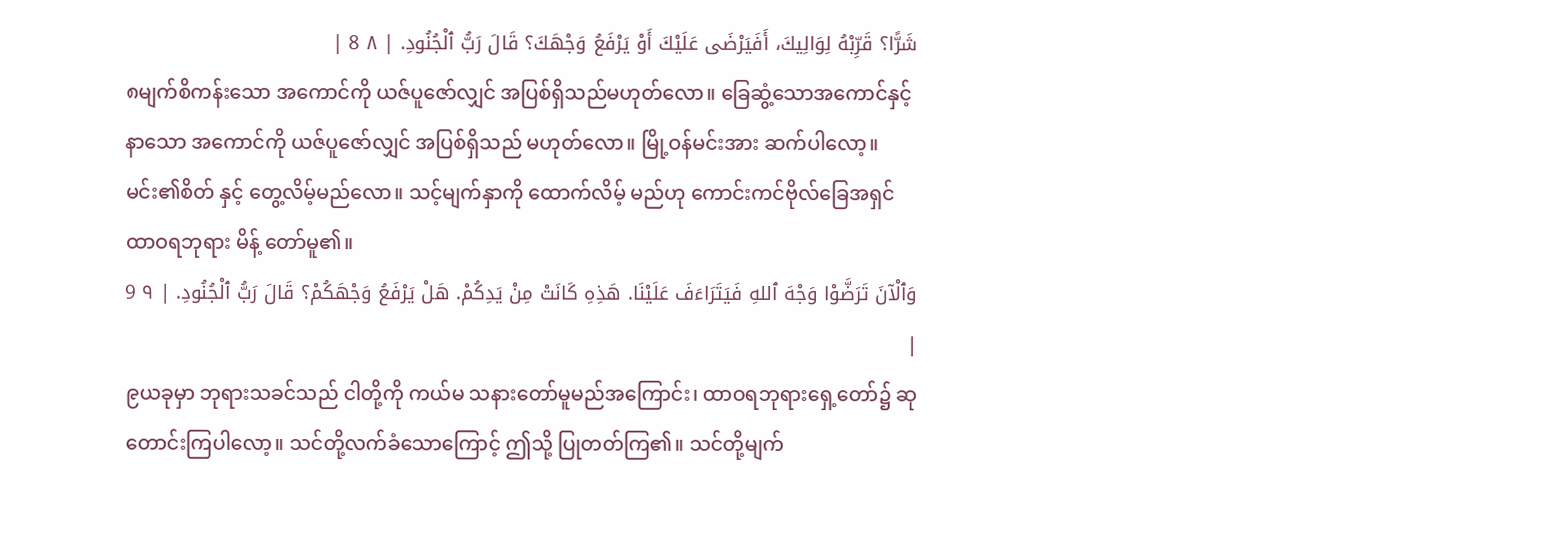شَرًّا؟ قَرِّبْهُ لِوَالِيكَ، أَفَيَرْضَى عَلَيْكَ أَوْ يَرْفَعُ وَجْهَكَ؟ قَالَ رَبُّ ٱلْجُنُودِ. | ٨ 8 |
၈မျက်စိကန်းသော အကောင်ကို ယဇ်ပူဇော်လျှင် အပြစ်ရှိသည်မဟုတ်လော။ ခြေဆွံ့သောအကောင်နှင့် နာသော အကောင်ကို ယဇ်ပူဇော်လျှင် အပြစ်ရှိသည် မဟုတ်လော။ မြို့ဝန်မင်းအား ဆက်ပါလော့။ မင်း၏စိတ် နှင့် တွေ့လိမ့်မည်လော။ သင့်မျက်နှာကို ထောက်လိမ့် မည်ဟု ကောင်းကင်ဗိုလ်ခြေအရှင် ထာဝရဘုရား မိန့် တော်မူ၏။
وَٱلْآنَ تَرَضَّوْا وَجْهَ ٱللهِ فَيَتَرَاءَفَ عَلَيْنَا. هَذِهِ كَانَتْ مِنْ يَدِكُمْ. هَلْ يَرْفَعُ وَجْهَكُمْ؟ قَالَ رَبُّ ٱلْجُنُودِ. | ٩ 9 |
၉ယခုမှာ ဘုရားသခင်သည် ငါတို့ကို ကယ်မ သနားတော်မူမည်အကြောင်း၊ ထာဝရဘုရားရှေ့တော်၌ ဆုတောင်းကြပါလော့။ သင်တို့လက်ခံသောကြောင့် ဤသို့ ပြုတတ်ကြ၏။ သင်တို့မျက်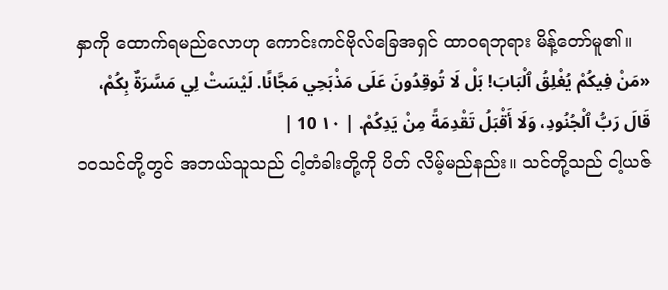နှာကို ထောက်ရမည်လောဟု ကောင်းကင်ဗိုလ်ခြေအရှင် ထာဝရဘုရား မိန့်တော်မူ၏။
«مَنْ فِيكُمْ يُغْلِقُ ٱلْبَابَ! بَلْ لَا تُوقِدُونَ عَلَى مَذْبَحِي مَجَّانًا. لَيْسَتْ لِي مَسَّرَةٌ بِكُمْ، قَالَ رَبُّ ٱلْجُنُودِ، وَلَا أَقْبَلُ تَقْدِمَةً مِنْ يَدِكُمْ. | ١٠ 10 |
၁၀သင်တို့တွင် အဘယ်သူသည် ငါ့တံခါးတို့ကို ပိတ် လိမ့်မည်နည်း။ သင်တို့သည် ငါ့ယဇ်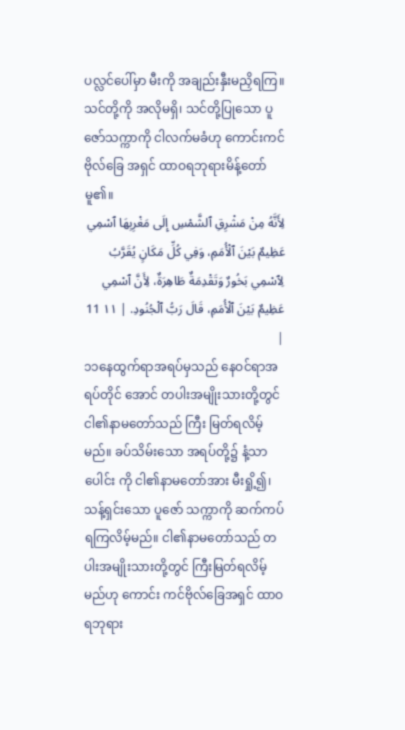ပလ္လင်ပေါ်မှာ မီးကို အချည်းနှီးမညှိရကြ။ သင်တို့ကို အလိုမရှိ၊ သင်တို့ပြုသော ပူဇော်သက္ကာကို ငါလက်မခံဟု ကောင်းကင်ဗိုလ်ခြေ အရှင် ထာဝရဘုရားမိန့်တော်မူ၏။
لِأَنَّهُ مِنْ مَشْرِقِ ٱلشَّمْسِ إِلَى مَغْرِبِهَا ٱسْمِي عَظِيمٌ بَيْنَ ٱلْأُمَمِ، وَفِي كُلِّ مَكَانٍ يُقَرَّبُ لِٱسْمِي بَخُورٌ وَتَقْدِمَةٌ طَاهِرَةٌ، لِأَنَّ ٱسْمِي عَظِيمٌ بَيْنَ ٱلْأُمَمِ، قَالَ رَبُّ ٱلْجُنُودِ. | ١١ 11 |
၁၁နေထွက်ရာအရပ်မှသည် နေဝင်ရာအရပ်တိုင် အောင် တပါးအမျိုးသားတို့တွင် ငါ၏နာမတော်သည် ကြီး မြတ်ရလိမ့်မည်။ ခပ်သိမ်းသော အရပ်တို့၌ နံ့သာပေါင်း ကို ငါ၏နာမတော်အား မီးရှို့၍၊ သန့်ရှင်းသော ပူဇော် သက္ကာကို ဆက်ကပ်ရကြလိမ့်မည်။ ငါ၏နာမတော်သည် တပါးအမျိုးသားတို့တွင် ကြီးမြတ်ရလိမ့်မည်ဟု ကောင်း ကင်ဗိုလ်ခြေအရှင် ထာဝရဘုရား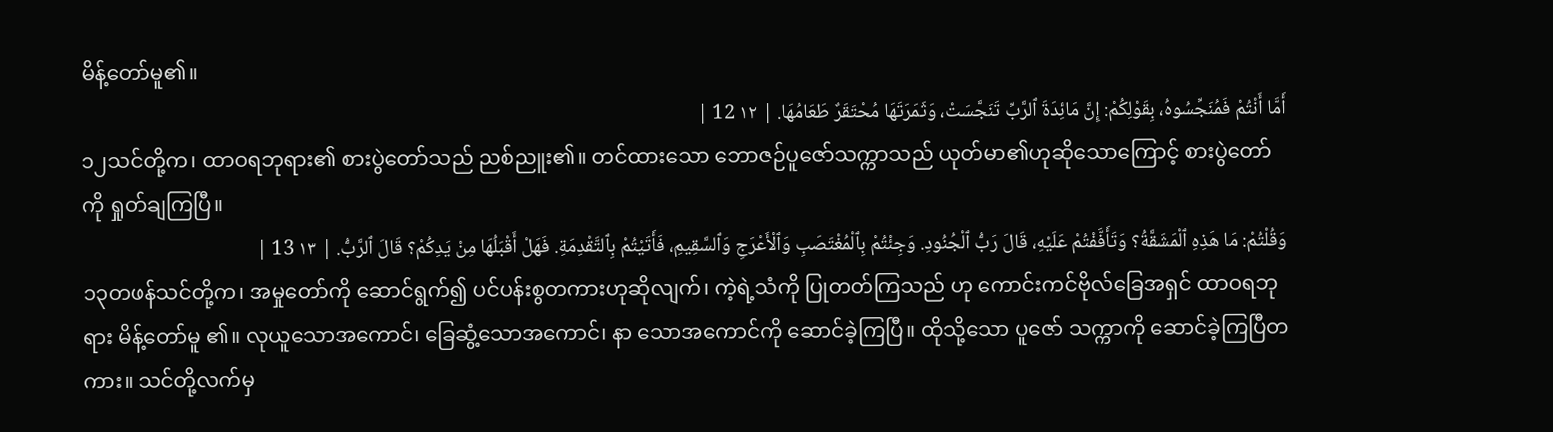မိန့်တော်မူ၏။
أَمَّا أَنْتُمْ فَمُنَجِّسُوهُ، بِقَوْلِكُمْ: إِنَّ مَائِدَةَ ٱلرَّبِّ تَنَجَّسَتْ، وَثَمَرَتَهَا مُحْتَقَرٌ طَعَامُهَا. | ١٢ 12 |
၁၂သင်တို့က၊ ထာဝရဘုရား၏ စားပွဲတော်သည် ညစ်ညူး၏။ တင်ထားသော ဘောဇဉ်ပူဇော်သက္ကာသည် ယုတ်မာ၏ဟုဆိုသောကြောင့် စားပွဲတော်ကို ရှုတ်ချကြပြီ။
وَقُلْتُمْ: مَا هَذِهِ ٱلْمَشَقَّةُ؟ وَتَأَفَّفْتُمْ عَلَيْهِ، قَالَ رَبُّ ٱلْجُنُودِ. وَجِئْتُمْ بِٱلْمُغْتَصَبِ وَٱلْأَعْرَجِ وَٱلسَّقِيمِ، فَأَتَيْتُمْ بِٱلتَّقْدِمَةِ. فَهَلْ أَقْبَلُهَا مِنْ يَدِكُمْ؟ قَالَ ٱلرَّبُّ. | ١٣ 13 |
၁၃တဖန်သင်တို့က၊ အမှုတော်ကို ဆောင်ရွက်၍ ပင်ပန်းစွတကားဟုဆိုလျက်၊ ကဲ့ရဲ့သံကို ပြုတတ်ကြသည် ဟု ကောင်းကင်ဗိုလ်ခြေအရှင် ထာဝရဘုရား မိန့်တော်မူ ၏။ လုယူသောအကောင်၊ ခြေဆွံ့သောအကောင်၊ နာ သောအကောင်ကို ဆောင်ခဲ့ကြပြီ။ ထိုသို့သော ပူဇော် သက္ကာကို ဆောင်ခဲ့ကြပြီတကား။ သင်တို့လက်မှ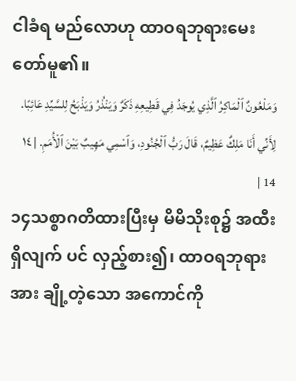ငါခံရ မည်လောဟု ထာဝရဘုရားမေးတော်မူ၏။
وَمَلْعُونٌ ٱلْمَاكِرُ ٱلَّذِي يُوجَدُ فِي قَطِيعِهِ ذَكَرٌ وَيَنْذُرُ وَيَذْبَحُ لِلسَّيِّدِ عَائِبًا. لِأَنِّي أَنَا مَلِكٌ عَظِيمٌ، قَالَ رَبُّ ٱلْجُنُودِ، وَٱسْمِي مَهِيبٌ بَيْنَ ٱلْأُمَمِ. | ١٤ 14 |
၁၄သစ္စာဂတိထားပြီးမှ မိမိသိုးစု၌ အထီးရှိလျက် ပင် လှည့်စား၍၊ ထာဝရဘုရားအား ချို့တဲ့သော အကောင်ကို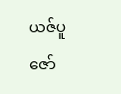ယဇ်ပူဇော်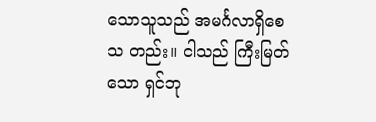သောသူသည် အမင်္ဂလာရှိစေသ တည်း။ ငါသည် ကြီးမြတ်သော ရှင်ဘု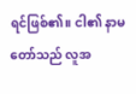ရင်ဖြစ်၏။ ငါ၏ နာမတော်သည် လူအ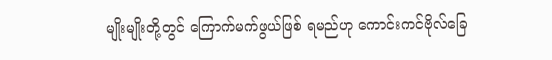မျိုးမျိုးတို့တွင် ကြောက်မက်ဖွယ်ဖြစ် ရမည်ဟု ကောင်းကင်ဗိုလ်ခြေ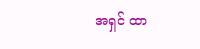အရှင် ထာ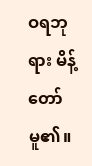ဝရဘုရား မိန့် တော်မူ၏။